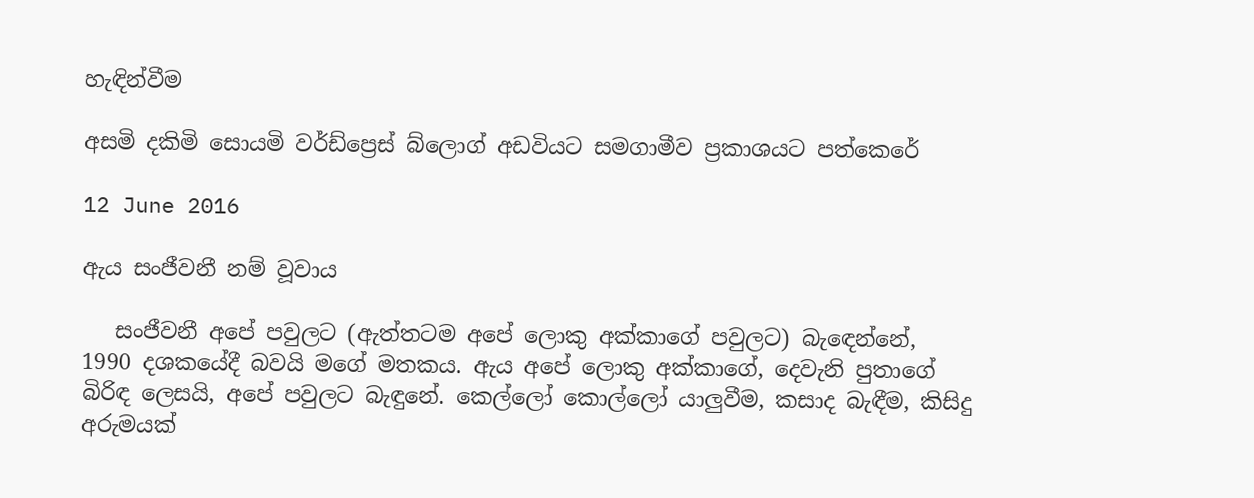හැඳින්වීම

අසමි දකිමි සොයමි වර්ඩ්ප්‍රෙස් බ්ලොග් අඩවියට සමගාමීව ප්‍රකාශයට පත්කෙරේ

12 June 2016

ඇය සංජීවනී නම් වූවාය

   සංජීවනී අපේ පවුලට (ඇත්තටම අපේ ලොකු අක්කාගේ පවුලට) බැඳෙන්නේ, 1990 දශකයේදී බවයි මගේ මතකය. ඇය අපේ ලොකු අක්කාගේ, දෙවැනි පුතාගේ බිරිඳ ලෙසයි, අපේ පවුලට බැඳුනේ. කෙල්ලෝ කොල්ලෝ යාලුවීම, කසාද බැඳීම, කිසිදු අරුමයක්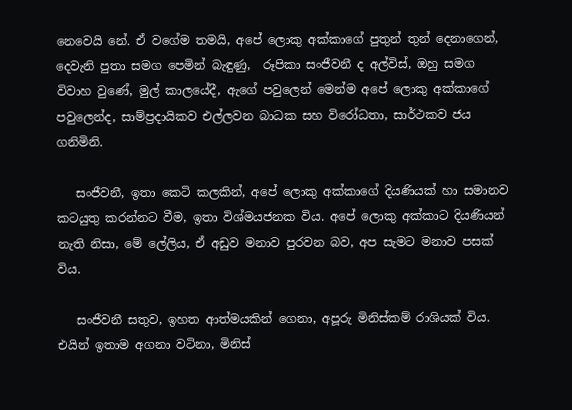නෙවෙයි නේ. ඒ වගේම තමයි, අපේ ලොකු අක්කාගේ පුතුන් තුන් දෙනාගෙන්, දෙවැනි පුතා සමග පෙමින් බැඳුණු,  රූපිකා සංජීවනී ද අල්විස්, ඔහු සමග විවාහ වුණේ, මුල් කාලයේදී, ඇගේ පවුලෙන් මෙන්ම අපේ ලොකු අක්කාගේ පවුලෙන්ද, සාම්ප්‍රදායිකව එල්ලවන බාධක සහ විරෝධතා, සාර්ථකව ජය ගනිමිනි.

   සංජීවනී, ඉතා කෙටි කලකින්, අපේ ලොකු අක්කාගේ දියණියක් හා සමානව කටයුතු කරන්නට වීම, ඉතා විශ්මයජනක විය. අපේ ලොකු අක්කාට දියණියන් නැති නිසා, මේ ලේලිය, ඒ අඩුව මනාව පුරවන බව, අප සැමට මනාව පසක් විය.

   සංජීවනී සතුව, ඉහත ආත්මයකින් ගෙනා, අපූරු මිනිස්කම් රාශියක් විය. එයින් ඉතාම අගනා වටිනා, මිනිස්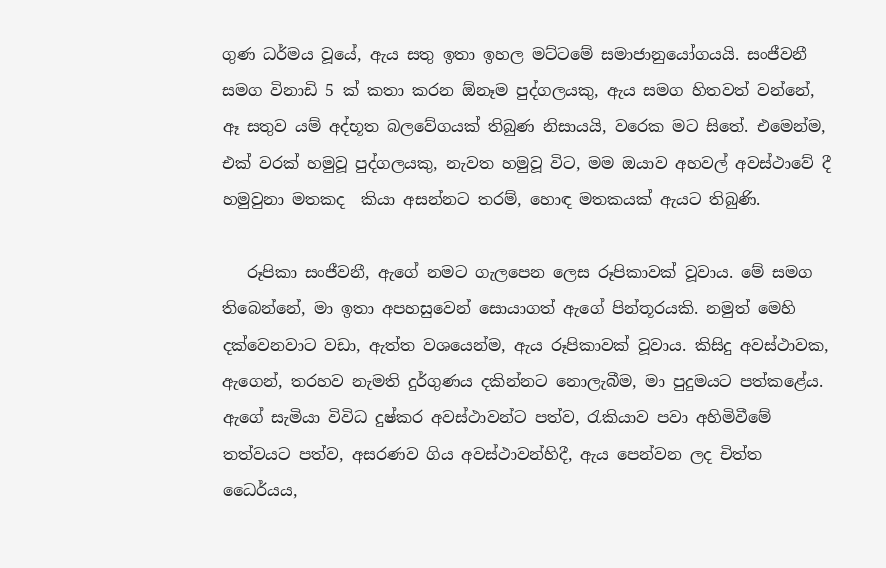ගුණ ධර්මය වූයේ, ඇය සතු ඉතා ඉහල මට්ටමේ සමාජානුයෝගයයි. සංජීවනී සමග විනාඩි 5 ක් කතා කරන ඕනෑම පුද්ගලයකු, ඇය සමග හිතවත් වන්නේ, ඈ සතුව යම් අද්භූත බලවේගයක් තිබුණ නිසායයි, වරෙක මට සිතේ. එමෙන්ම, එක් වරක් හමුවූ පුද්ගලයකු, නැවත හමුවූ විට, මම ඔයාව අහවල් අවස්ථාවේ දී හමුවුනා මතකද  කියා අසන්නට තරම්, හොඳ මතකයක් ඇයට තිබුණි.

   රූපිකා සංජීවනී, ඇගේ නමට ගැලපෙන ලෙස රූපිකාවක් වූවාය. මේ සමග තිබෙන්නේ, මා ඉතා අපහසුවෙන් සොයාගත් ඇගේ පින්තූරයකි. නමුත් මෙහි දක්වෙනවාට වඩා, ඇත්ත වශයෙන්ම, ඇය රූපිකාවක් වූවාය. කිසිදු අවස්ථාවක, ඇගෙන්, තරහව නැමති දුර්ගුණය දකින්නට නොලැබීම, මා පුදුමයට පත්කළේය. ඇගේ සැමියා විවිධ දුෂ්කර අවස්ථාවන්ට පත්ව, රැකියාව පවා අහිමිවීමේ තත්වයට පත්ව, අසරණව ගිය අවස්ථාවන්හිදී, ඇය පෙන්වන ලද චිත්ත ධෛර්යය,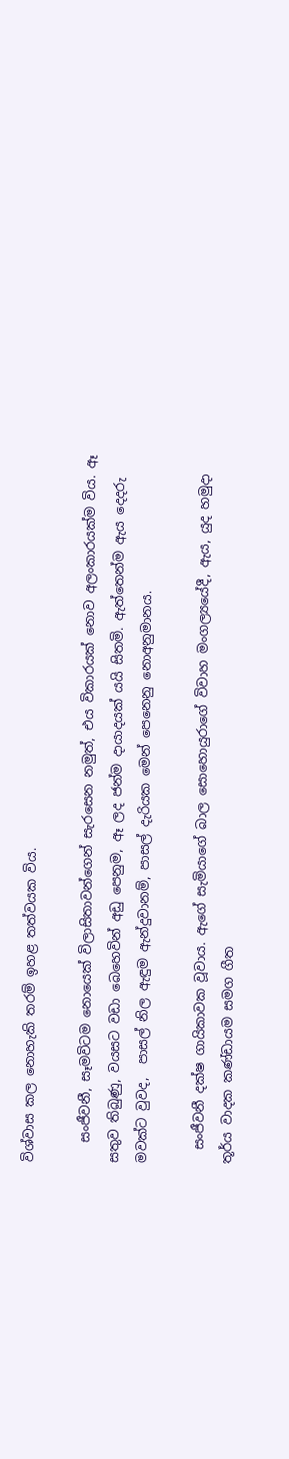විශ්වාස කල නොහැකි තරම් ඉහළ තත්වයක විය.

   සංජීවනී, සෑමවිටම නොයෙක් විලාසිතාවන්ගෙන් සැරසෙන නමුත්, එය විකාරයක් නොව අලංකාරයක්ම විය. ඈ සතුව තිබුණු, වයසට වඩා බෙහෙවින් අඩු පෙනුම, ඈ ලද ජන්ම දායාදයක් යයි සිතමි. ඇත්තෙන්ම ඇය දෙදරු මවක්ට වුවද,  පාසල් නිල ඇඳුම ඇන්දුවානම්, පාසල් දැරියක මෙන් පෙනෙනු නොඅනුමානය.

  සංජීවනී දක්ෂ ගායිකාවක වූවාය. ඇගේ සැමියාගේ බාල සොහොයුරාගේ විවාහ මංගල්‍යයේදී, ඇය, යුද හමුදා තූර්ය වාදක කණ්ඩායම සමග ගීත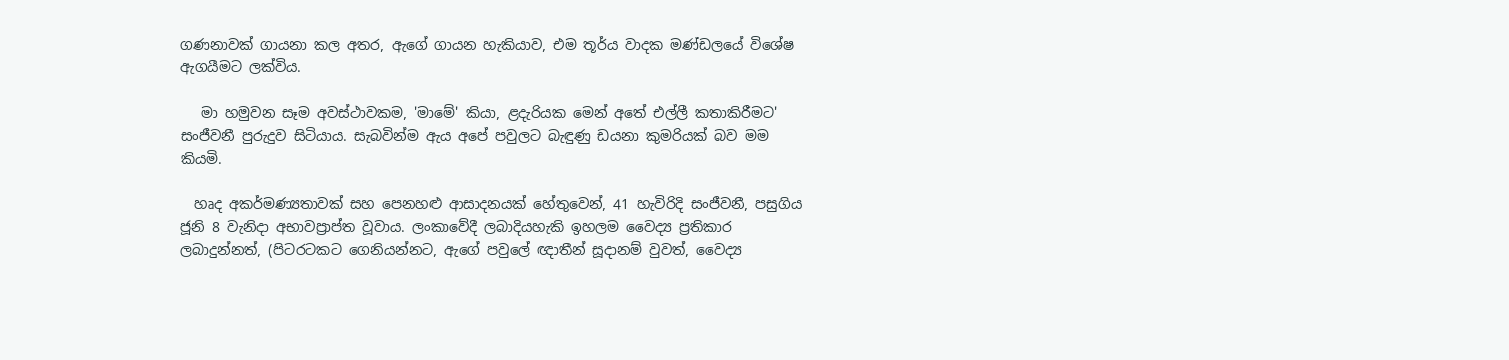ගණනාවක් ගායනා කල අතර, ඇගේ ගායන හැකියාව, එම තූර්ය වාදක මණ්ඩලයේ විශේෂ ඇගයීමට ලක්විය.

   මා හමුවන සෑම අවස්ථාවකම, 'මාමේ' කියා, ළදැරියක මෙන් අතේ එල්ලී කතාකිරීමට' සංජීවනී පුරුදුව සිටියාය. සැබවින්ම ඇය අපේ පවුලට බැඳුණු ඩයනා කුමරියක් බව මම කියමි.

  හෘද අකර්මණ්‍යතාවක් සහ පෙනහළු ආසාදනයක් හේතුවෙන්, 41 හැවිරිදි සංජීවනී, පසුගිය ජූනි 8 වැනිදා අභාවප්‍රාප්ත වූවාය. ලංකාවේදී ලබාදියහැකි ඉහලම වෛද්‍ය ප්‍රතිකාර ලබාදුන්නත්, (පිටරටකට ගෙනියන්නට, ඇගේ පවුලේ ඥාතීන් සූදානම් වුවත්, වෛද්‍ය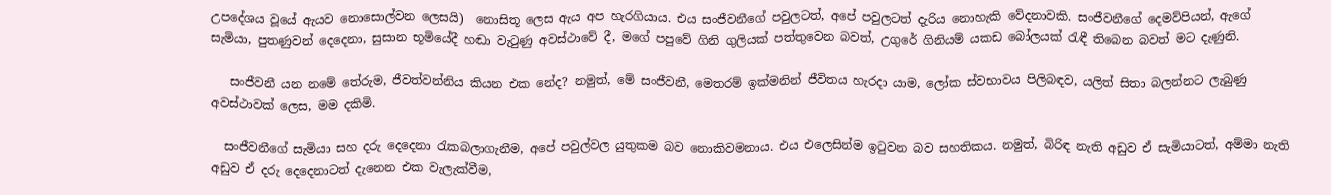උපදේශය වූයේ ඇයව නොසොල්වන ලෙසයි)  නොසිතූ ලෙස ඇය අප හැරගියාය. එය සංජීවනීගේ පවුලටත්, අපේ පවුලටත් දැරිය නොහැකි වේදනාවකි. සංජීවනීගේ දෙමව්පියන්, ඇගේ සැමියා, පුතණුවන් දෙදෙනා, සුසාන භූමියේදී හඬා වැටුණු අවස්ථාවේ දී, මගේ පපුවේ ගිනි ගුලියක් පත්තුවෙන බවත්, උගුරේ ගිනියම් යකඩ බෝලයක් රැඳී තිබෙන බවත් මට දැණුනි.

   සංජීවනී යන නමේ තේරුම, ජීවත්වන්නිය කියන එක නේද? නමුත්, මේ සංජීවනී, මෙතරම් ඉක්මනින් ජීවිතය හැරදා යාම, ලෝක ස්වභාවය පිලිබඳව, යලිත් සිතා බලන්නට ලැබුණු අවස්ථාවක් ලෙස, මම දකිමි.

  සංජීවනීගේ සැමියා සහ දරු දෙදෙනා රැකබලාගැනීම, අපේ පවුල්වල යුතුකම බව නොකිවමනාය. එය එලෙසින්ම ඉටුවන බව සහතිකය. නමුත්, බිරිඳ නැති අඩුව ඒ සැමියාටත්, අම්මා නැති අඩුව ඒ දරු දෙදෙනාටත් දැනෙන එක වැලැක්වීම,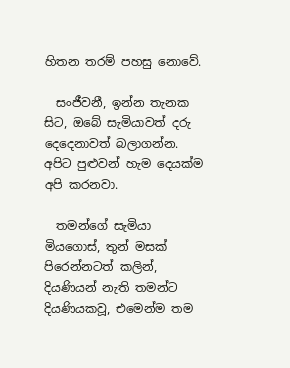හිතන තරම් පහසු නොවේ.

  සංජීවනී, ඉන්න තැනක සිට, ඔබේ සැමියාවත් දරු දෙදෙනාවත් බලාගන්න. අපිට පුළුවන් හැම දෙයක්ම අපි කරනවා.

  තමන්ගේ සැමියා මියගොස්, තුන් මසක් පිරෙන්නටත් කලින්, දියණියන් නැති තමන්ට දියණියකවූ, එමෙන්ම තම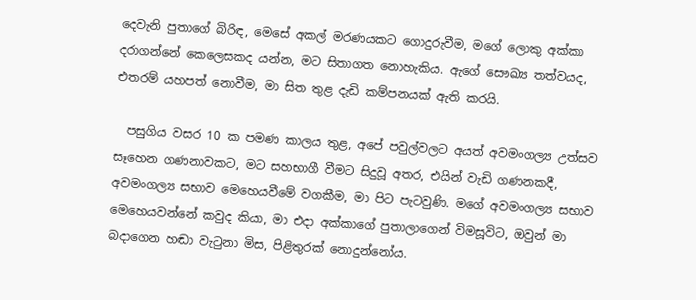දෙවැනි පුතාගේ බිරිඳ, මෙසේ අකල් මරණයකට ගොදුරුවීම, මගේ ලොකු අක්කා දරාගන්නේ කෙලෙසකද යන්න, මට සිතාගත නොහැකිය. ඇගේ සෞඛ්‍ය තත්වයද, එතරම් යහපත් නොවීම, මා සිත තුළ දැඩි කම්පනයක් ඇති කරයි.

  පසුගිය වසර 10 ක පමණ කාලය තුළ, අපේ පවුල්වලට අයත් අවමංගල්‍ය උත්සව සෑහෙන ගණනාවකට, මට සහභාගී වීමට සිදුවූ අතර, එයින් වැඩි ගණනකදී, අවමංගල්‍ය සභාව මෙහෙයවීමේ වගකීම, මා පිට පැටවුණි. මගේ අවමංගල්‍ය සභාව මෙහෙයවන්නේ කවුද කියා, මා එදා අක්කාගේ පුතාලාගෙන් විමසූවිට, ඔවුන් මා බදාගෙන හඬා වැටුනා මිස, පිළිතුරක් නොදුන්නෝය.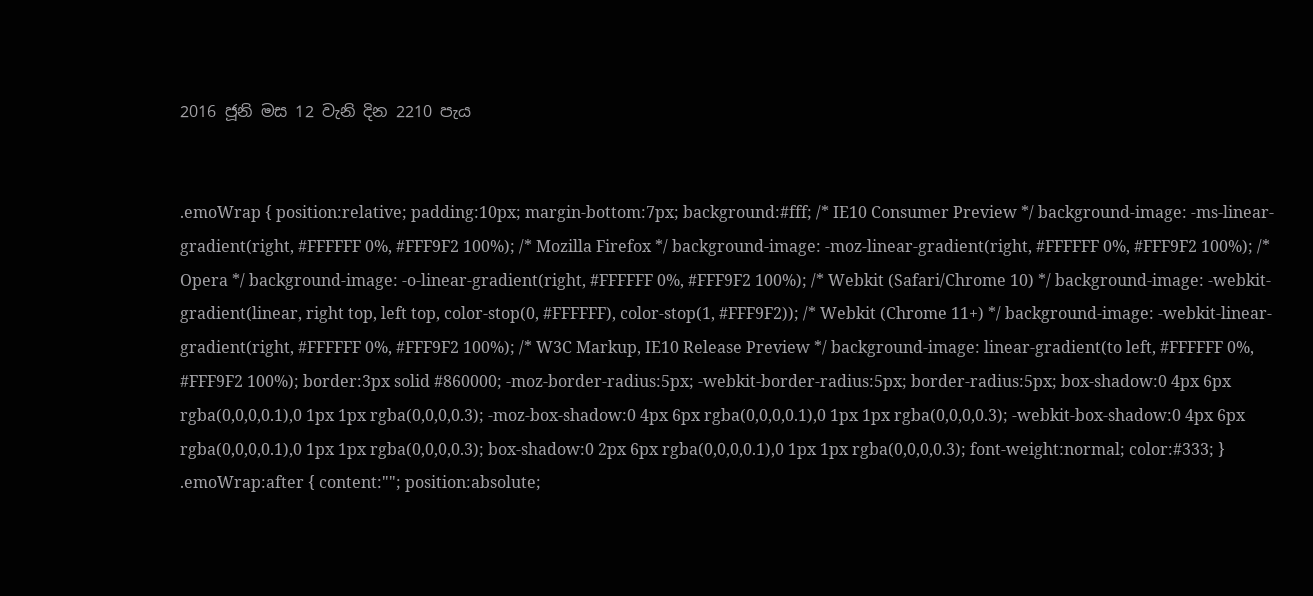2016 ජූනි මස 12 වැනි දින 2210 පැය


.emoWrap { position:relative; padding:10px; margin-bottom:7px; background:#fff; /* IE10 Consumer Preview */ background-image: -ms-linear-gradient(right, #FFFFFF 0%, #FFF9F2 100%); /* Mozilla Firefox */ background-image: -moz-linear-gradient(right, #FFFFFF 0%, #FFF9F2 100%); /* Opera */ background-image: -o-linear-gradient(right, #FFFFFF 0%, #FFF9F2 100%); /* Webkit (Safari/Chrome 10) */ background-image: -webkit-gradient(linear, right top, left top, color-stop(0, #FFFFFF), color-stop(1, #FFF9F2)); /* Webkit (Chrome 11+) */ background-image: -webkit-linear-gradient(right, #FFFFFF 0%, #FFF9F2 100%); /* W3C Markup, IE10 Release Preview */ background-image: linear-gradient(to left, #FFFFFF 0%, #FFF9F2 100%); border:3px solid #860000; -moz-border-radius:5px; -webkit-border-radius:5px; border-radius:5px; box-shadow:0 4px 6px rgba(0,0,0,0.1),0 1px 1px rgba(0,0,0,0.3); -moz-box-shadow:0 4px 6px rgba(0,0,0,0.1),0 1px 1px rgba(0,0,0,0.3); -webkit-box-shadow:0 4px 6px rgba(0,0,0,0.1),0 1px 1px rgba(0,0,0,0.3); box-shadow:0 2px 6px rgba(0,0,0,0.1),0 1px 1px rgba(0,0,0,0.3); font-weight:normal; color:#333; } .emoWrap:after { content:""; position:absolute;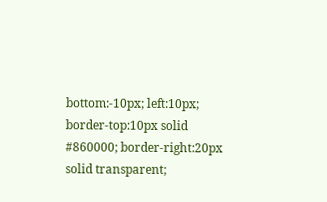bottom:-10px; left:10px; border-top:10px solid #860000; border-right:20px solid transparent;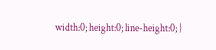width:0; height:0; line-height:0; }